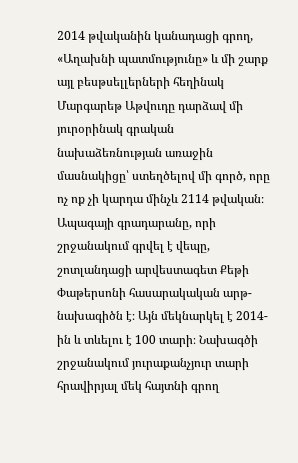2014 թվականին կանադացի գրող, «Աղախնի պատմությունը» և մի շարք այլ բեսթսելլերների հեղինակ Մարգարեթ Աթվուդը դարձավ մի յուրօրինակ գրական նախաձեռնության առաջին մասնակիցը՝ ստեղծելով մի գործ, որը ոչ ոք չի կարդա մինչև 2114 թվական։
Ապագայի գրադարանը, որի շրջանակում գրվել է վեպը, շոտլանդացի արվեստագետ Քեթի Փաթերսոնի հասարակական արթ-նախագիծն է։ Այն մեկնարկել է 2014-ին և տևելու է 100 տարի։ Նախագծի շրջանակում յուրաքանչյուր տարի հրավիրյալ մեկ հայտնի գրող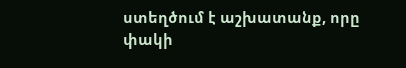ստեղծում է աշխատանք, որը փակի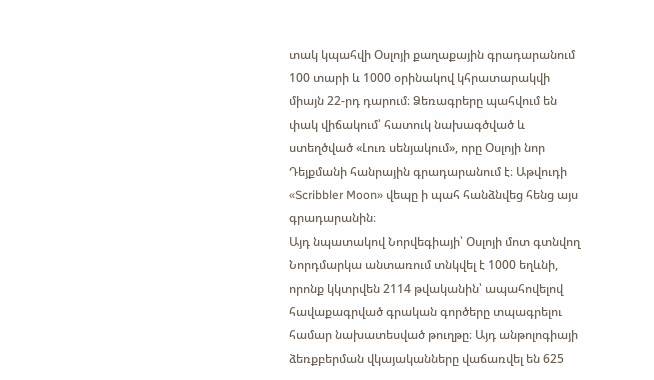տակ կպահվի Օսլոյի քաղաքային գրադարանում 100 տարի և 1000 օրինակով կհրատարակվի միայն 22-րդ դարում։ Ձեռագրերը պահվում են փակ վիճակում՝ հատուկ նախագծված և ստեղծված «Լուռ սենյակում», որը Օսլոյի նոր Դեյքմանի հանրային գրադարանում է։ Աթվուդի «Scribbler Moon» վեպը ի պահ հանձնվեց հենց այս գրադարանին։
Այդ նպատակով Նորվեգիայի՝ Օսլոյի մոտ գտնվող Նորդմարկա անտառում տնկվել է 1000 եղևնի, որոնք կկտրվեն 2114 թվականին՝ ապահովելով հավաքագրված գրական գործերը տպագրելու համար նախատեսված թուղթը։ Այդ անթոլոգիայի ձեռքբերման վկայականները վաճառվել են 625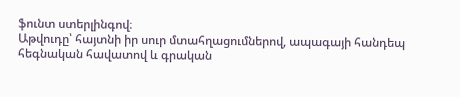ֆունտ ստերլինգով։
Աթվուդը՝ հայտնի իր սուր մտահղացումներով, ապագայի հանդեպ հեգնական հավատով և գրական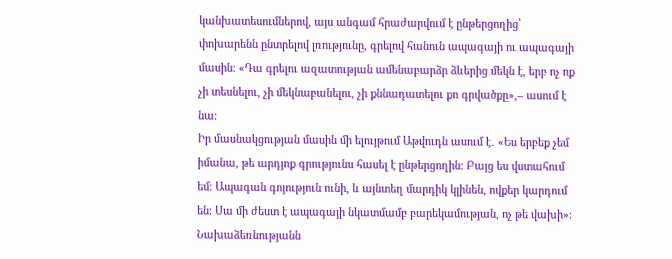կանխատեսումներով, այս անգամ հրաժարվում է ընթերցողից՝ փոխարենն ընտրելով լռությունը, գրելով հանուն ապագայի ու ապագայի մասին։ «Դա գրելու ազատության ամենաբարձր ձևերից մեկն է, երբ ոչ ոք չի տեսնելու, չի մեկնաբանելու, չի քննադատելու քո գրվածքը»,– ասում է նա։
Իր մասնակցության մասին մի ելույթում Աթվուդն ասում է․ «Ես երբեք չեմ իմանա, թե արդյոք գրությունս հասել է ընթերցողին։ Բայց ես վստահում եմ։ Ապագան գոյություն ունի, և այնտեղ մարդիկ կլինեն, ովքեր կարդում են։ Սա մի ժեստ է ապագայի նկատմամբ բարեկամության, ոչ թե վախի»։
Նախաձեռնությանն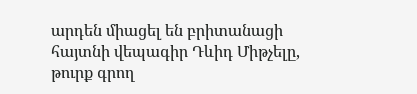արդեն միացել են բրիտանացի հայտնի վեպագիր Դևիդ Միթչելը, թուրք գրող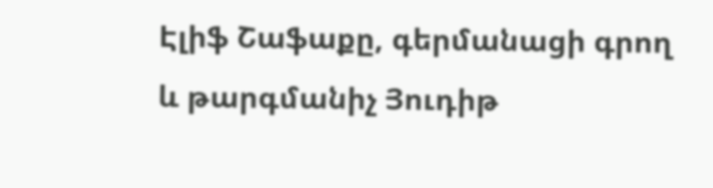Էլիֆ Շաֆաքը, գերմանացի գրող և թարգմանիչ Յուդիթ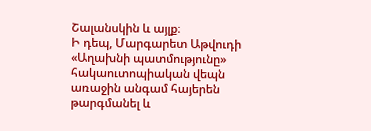Շալանսկին և այլք։
Ի դեպ, Մարգարետ Աթվուդի «Աղախնի պատմությունը» հակաուտոպիական վեպն առաջին անգամ հայերեն թարգմանել և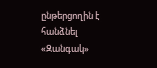ընթերցողին է հանձնել «Զանգակ»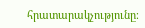հրատարակչությունը։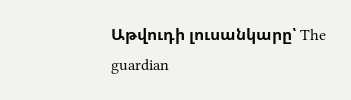Աթվուդի լուսանկարը՝ The guardian